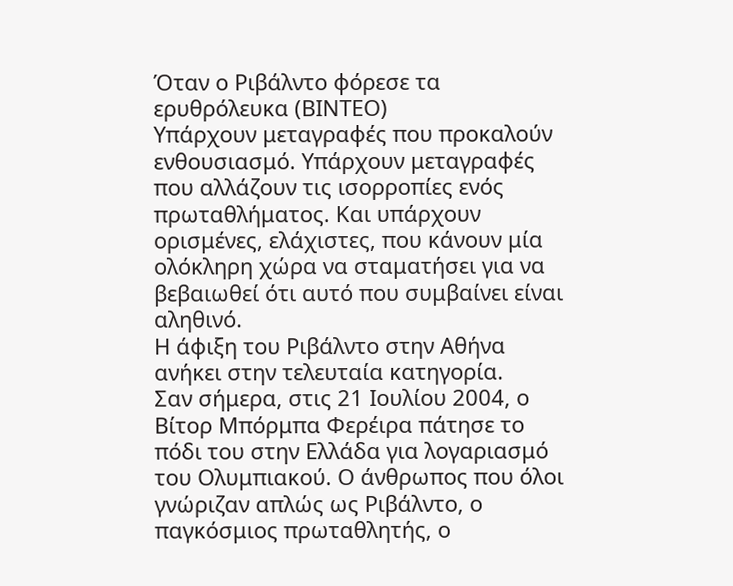Όταν ο Ριβάλντο φόρεσε τα ερυθρόλευκα (ΒΙΝΤΕΟ)
Υπάρχουν μεταγραφές που προκαλούν ενθουσιασμό. Υπάρχουν μεταγραφές που αλλάζουν τις ισορροπίες ενός πρωταθλήματος. Και υπάρχουν ορισμένες, ελάχιστες, που κάνουν μία ολόκληρη χώρα να σταματήσει για να βεβαιωθεί ότι αυτό που συμβαίνει είναι αληθινό.
Η άφιξη του Ριβάλντο στην Αθήνα ανήκει στην τελευταία κατηγορία.
Σαν σήμερα, στις 21 Ιουλίου 2004, ο Βίτορ Μπόρμπα Φερέιρα πάτησε το πόδι του στην Ελλάδα για λογαριασμό του Ολυμπιακού. Ο άνθρωπος που όλοι γνώριζαν απλώς ως Ριβάλντο, ο παγκόσμιος πρωταθλητής, ο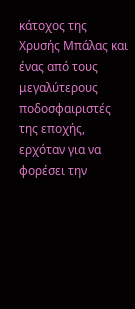κάτοχος της Χρυσής Μπάλας και ένας από τους μεγαλύτερους ποδοσφαιριστές της εποχής, ερχόταν για να φορέσει την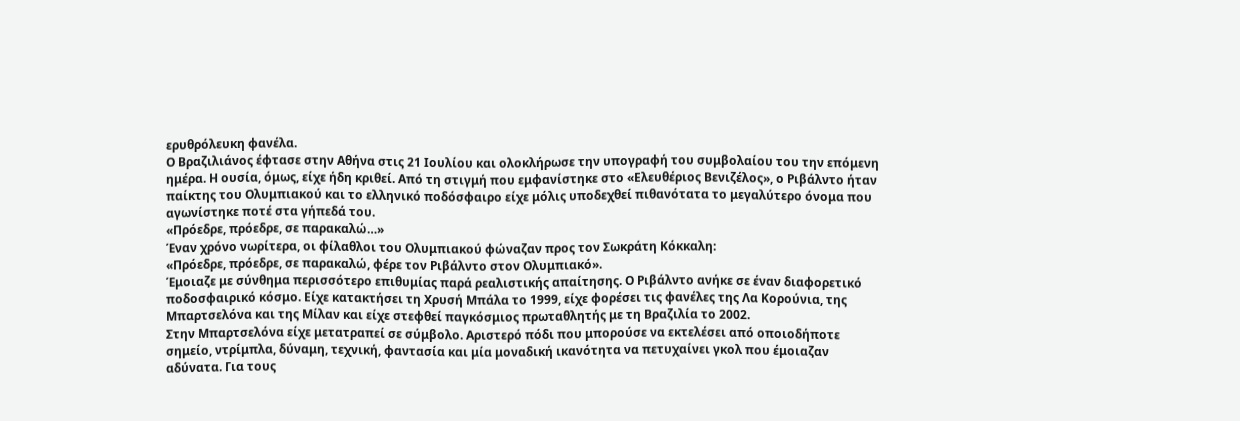ερυθρόλευκη φανέλα.
Ο Βραζιλιάνος έφτασε στην Αθήνα στις 21 Ιουλίου και ολοκλήρωσε την υπογραφή του συμβολαίου του την επόμενη ημέρα. Η ουσία, όμως, είχε ήδη κριθεί. Από τη στιγμή που εμφανίστηκε στο «Ελευθέριος Βενιζέλος», ο Ριβάλντο ήταν παίκτης του Ολυμπιακού και το ελληνικό ποδόσφαιρο είχε μόλις υποδεχθεί πιθανότατα το μεγαλύτερο όνομα που αγωνίστηκε ποτέ στα γήπεδά του.
«Πρόεδρε, πρόεδρε, σε παρακαλώ…»
Έναν χρόνο νωρίτερα, οι φίλαθλοι του Ολυμπιακού φώναζαν προς τον Σωκράτη Κόκκαλη:
«Πρόεδρε, πρόεδρε, σε παρακαλώ, φέρε τον Ριβάλντο στον Ολυμπιακό».
Έμοιαζε με σύνθημα περισσότερο επιθυμίας παρά ρεαλιστικής απαίτησης. Ο Ριβάλντο ανήκε σε έναν διαφορετικό ποδοσφαιρικό κόσμο. Είχε κατακτήσει τη Χρυσή Μπάλα το 1999, είχε φορέσει τις φανέλες της Λα Κορούνια, της Μπαρτσελόνα και της Μίλαν και είχε στεφθεί παγκόσμιος πρωταθλητής με τη Βραζιλία το 2002.
Στην Μπαρτσελόνα είχε μετατραπεί σε σύμβολο. Αριστερό πόδι που μπορούσε να εκτελέσει από οποιοδήποτε σημείο, ντρίμπλα, δύναμη, τεχνική, φαντασία και μία μοναδική ικανότητα να πετυχαίνει γκολ που έμοιαζαν αδύνατα. Για τους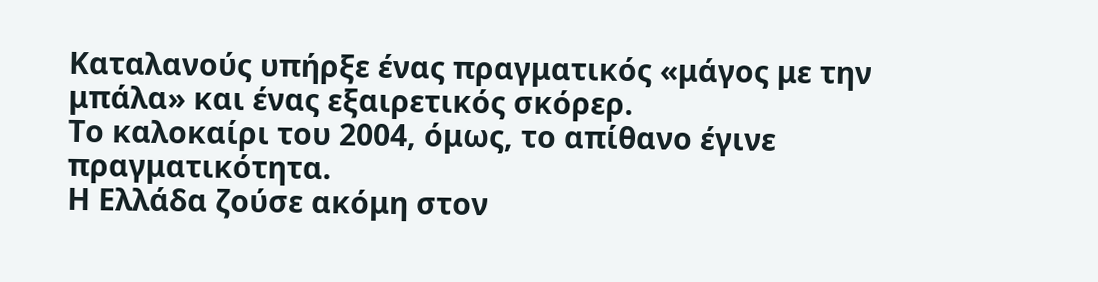Καταλανούς υπήρξε ένας πραγματικός «μάγος με την μπάλα» και ένας εξαιρετικός σκόρερ.
Το καλοκαίρι του 2004, όμως, το απίθανο έγινε πραγματικότητα.
Η Ελλάδα ζούσε ακόμη στον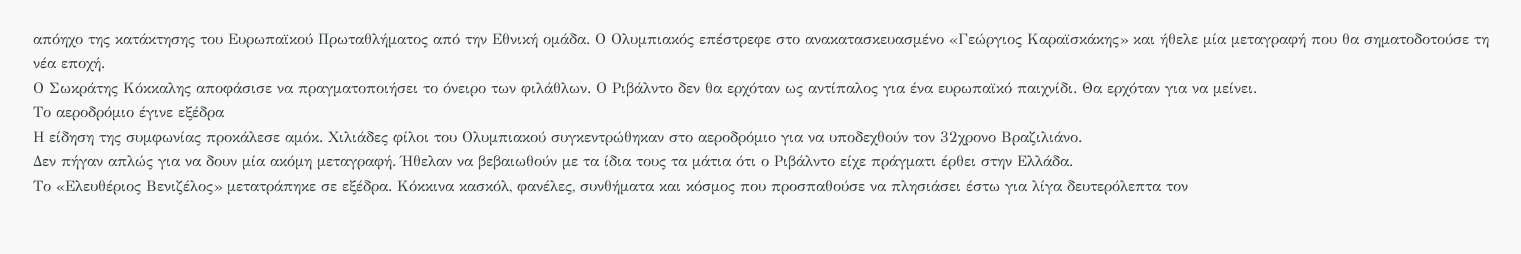απόηχο της κατάκτησης του Ευρωπαϊκού Πρωταθλήματος από την Εθνική ομάδα. Ο Ολυμπιακός επέστρεφε στο ανακατασκευασμένο «Γεώργιος Καραϊσκάκης» και ήθελε μία μεταγραφή που θα σηματοδοτούσε τη νέα εποχή.
Ο Σωκράτης Κόκκαλης αποφάσισε να πραγματοποιήσει το όνειρο των φιλάθλων. Ο Ριβάλντο δεν θα ερχόταν ως αντίπαλος για ένα ευρωπαϊκό παιχνίδι. Θα ερχόταν για να μείνει.
Το αεροδρόμιο έγινε εξέδρα
Η είδηση της συμφωνίας προκάλεσε αμόκ. Χιλιάδες φίλοι του Ολυμπιακού συγκεντρώθηκαν στο αεροδρόμιο για να υποδεχθούν τον 32χρονο Βραζιλιάνο.
Δεν πήγαν απλώς για να δουν μία ακόμη μεταγραφή. Ήθελαν να βεβαιωθούν με τα ίδια τους τα μάτια ότι ο Ριβάλντο είχε πράγματι έρθει στην Ελλάδα.
Το «Ελευθέριος Βενιζέλος» μετατράπηκε σε εξέδρα. Κόκκινα κασκόλ, φανέλες, συνθήματα και κόσμος που προσπαθούσε να πλησιάσει έστω για λίγα δευτερόλεπτα τον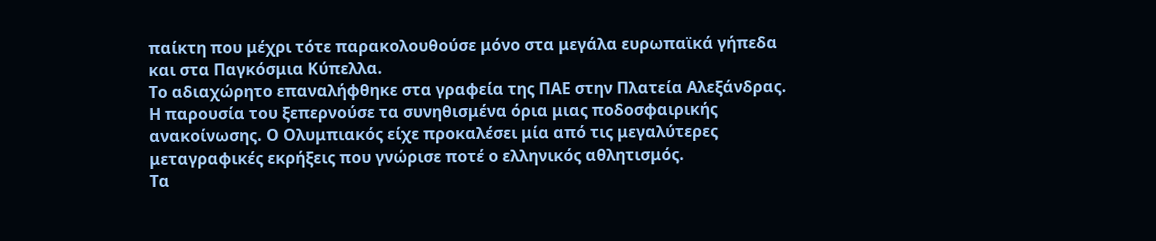παίκτη που μέχρι τότε παρακολουθούσε μόνο στα μεγάλα ευρωπαϊκά γήπεδα και στα Παγκόσμια Κύπελλα.
Το αδιαχώρητο επαναλήφθηκε στα γραφεία της ΠΑΕ στην Πλατεία Αλεξάνδρας. Η παρουσία του ξεπερνούσε τα συνηθισμένα όρια μιας ποδοσφαιρικής ανακοίνωσης. Ο Ολυμπιακός είχε προκαλέσει μία από τις μεγαλύτερες μεταγραφικές εκρήξεις που γνώρισε ποτέ ο ελληνικός αθλητισμός.
Τα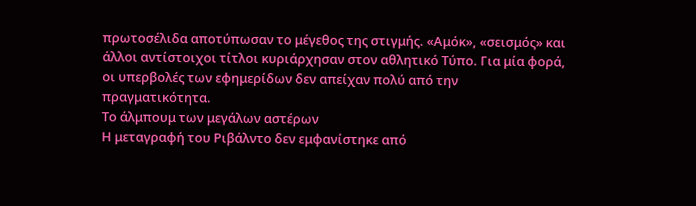πρωτοσέλιδα αποτύπωσαν το μέγεθος της στιγμής. «Αμόκ», «σεισμός» και άλλοι αντίστοιχοι τίτλοι κυριάρχησαν στον αθλητικό Τύπο. Για μία φορά, οι υπερβολές των εφημερίδων δεν απείχαν πολύ από την πραγματικότητα.
Το άλμπουμ των μεγάλων αστέρων
Η μεταγραφή του Ριβάλντο δεν εμφανίστηκε από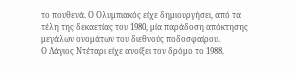το πουθενά. Ο Ολυμπιακός είχε δημιουργήσει, από τα τέλη της δεκαετίας του 1980, μία παράδοση απόκτησης μεγάλων ονομάτων του διεθνούς ποδοσφαίρου.
Ο Λάγιος Ντέταρι είχε ανοίξει τον δρόμο το 1988.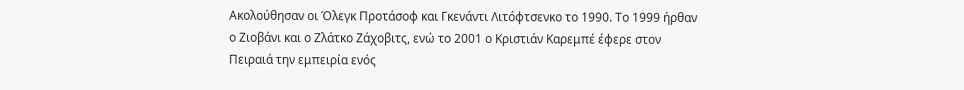Ακολούθησαν οι Όλεγκ Προτάσοφ και Γκενάντι Λιτόφτσενκο το 1990. Το 1999 ήρθαν ο Ζιοβάνι και ο Ζλάτκο Ζάχοβιτς, ενώ το 2001 ο Κριστιάν Καρεμπέ έφερε στον Πειραιά την εμπειρία ενός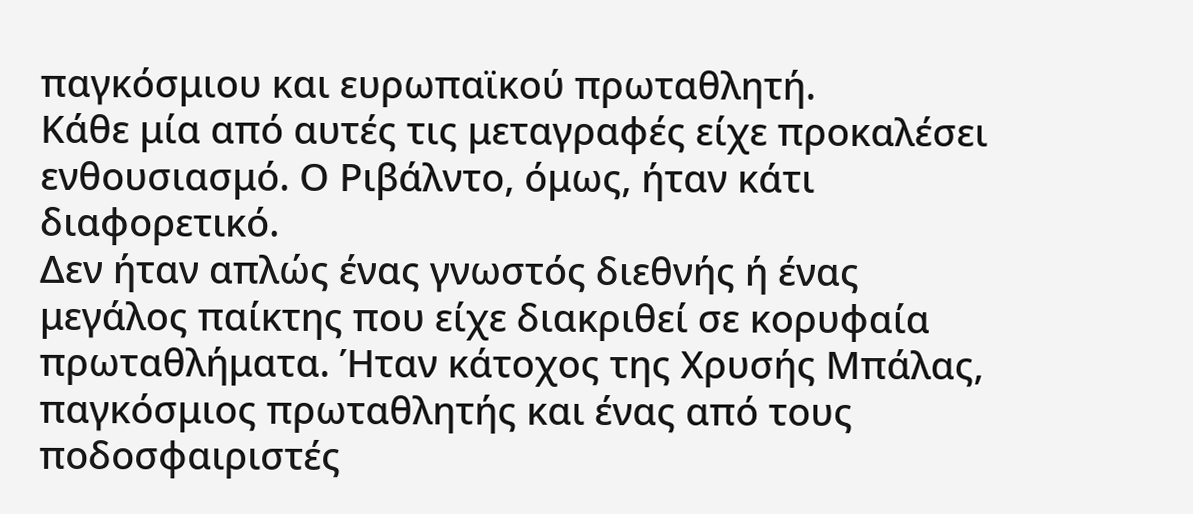παγκόσμιου και ευρωπαϊκού πρωταθλητή.
Κάθε μία από αυτές τις μεταγραφές είχε προκαλέσει ενθουσιασμό. Ο Ριβάλντο, όμως, ήταν κάτι διαφορετικό.
Δεν ήταν απλώς ένας γνωστός διεθνής ή ένας μεγάλος παίκτης που είχε διακριθεί σε κορυφαία πρωταθλήματα. Ήταν κάτοχος της Χρυσής Μπάλας, παγκόσμιος πρωταθλητής και ένας από τους ποδοσφαιριστές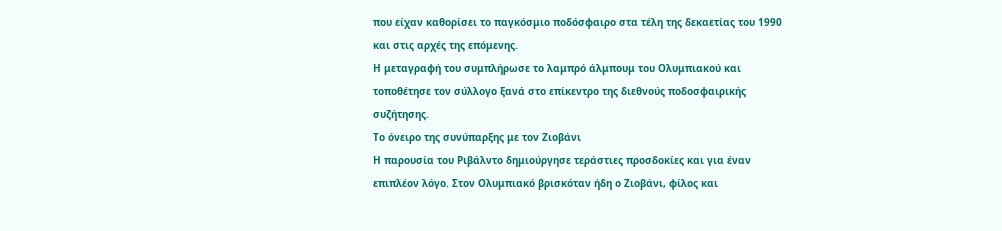που είχαν καθορίσει το παγκόσμιο ποδόσφαιρο στα τέλη της δεκαετίας του 1990 και στις αρχές της επόμενης.
Η μεταγραφή του συμπλήρωσε το λαμπρό άλμπουμ του Ολυμπιακού και τοποθέτησε τον σύλλογο ξανά στο επίκεντρο της διεθνούς ποδοσφαιρικής συζήτησης.
Το όνειρο της συνύπαρξης με τον Ζιοβάνι
Η παρουσία του Ριβάλντο δημιούργησε τεράστιες προσδοκίες και για έναν επιπλέον λόγο. Στον Ολυμπιακό βρισκόταν ήδη ο Ζιοβάνι, φίλος και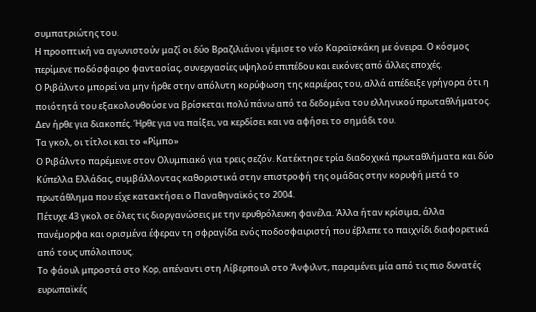συμπατριώτης του.
Η προοπτική να αγωνιστούν μαζί οι δύο Βραζιλιάνοι γέμισε το νέο Καραϊσκάκη με όνειρα. Ο κόσμος περίμενε ποδόσφαιρο φαντασίας, συνεργασίες υψηλού επιπέδου και εικόνες από άλλες εποχές.
Ο Ριβάλντο μπορεί να μην ήρθε στην απόλυτη κορύφωση της καριέρας του, αλλά απέδειξε γρήγορα ότι η ποιότητά του εξακολουθούσε να βρίσκεται πολύ πάνω από τα δεδομένα του ελληνικού πρωταθλήματος.
Δεν ήρθε για διακοπές. Ήρθε για να παίξει, να κερδίσει και να αφήσει το σημάδι του.
Τα γκολ, οι τίτλοι και το «Ρίμπο»
Ο Ριβάλντο παρέμεινε στον Ολυμπιακό για τρεις σεζόν. Κατέκτησε τρία διαδοχικά πρωταθλήματα και δύο Κύπελλα Ελλάδας, συμβάλλοντας καθοριστικά στην επιστροφή της ομάδας στην κορυφή μετά το πρωτάθλημα που είχε κατακτήσει ο Παναθηναϊκός το 2004.
Πέτυχε 43 γκολ σε όλες τις διοργανώσεις με την ερυθρόλευκη φανέλα. Άλλα ήταν κρίσιμα, άλλα πανέμορφα και ορισμένα έφεραν τη σφραγίδα ενός ποδοσφαιριστή που έβλεπε το παιχνίδι διαφορετικά από τους υπόλοιπους.
Το φάουλ μπροστά στο Kop, απέναντι στη Λίβερπουλ στο Άνφιλντ, παραμένει μία από τις πιο δυνατές ευρωπαϊκές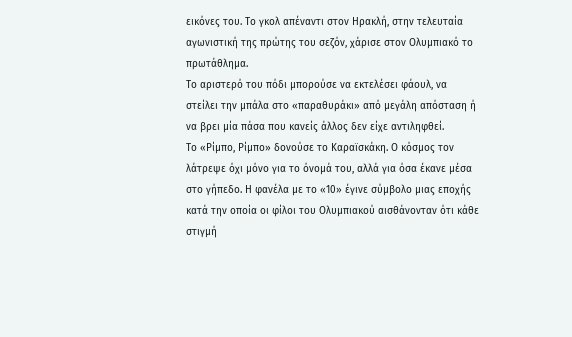εικόνες του. Το γκολ απέναντι στον Ηρακλή, στην τελευταία αγωνιστική της πρώτης του σεζόν, χάρισε στον Ολυμπιακό το πρωτάθλημα.
Το αριστερό του πόδι μπορούσε να εκτελέσει φάουλ, να στείλει την μπάλα στο «παραθυράκι» από μεγάλη απόσταση ή να βρει μία πάσα που κανείς άλλος δεν είχε αντιληφθεί.
Το «Ρίμπο, Ρίμπο» δονούσε το Καραϊσκάκη. Ο κόσμος τον λάτρεψε όχι μόνο για το όνομά του, αλλά για όσα έκανε μέσα στο γήπεδο. Η φανέλα με το «10» έγινε σύμβολο μιας εποχής κατά την οποία οι φίλοι του Ολυμπιακού αισθάνονταν ότι κάθε στιγμή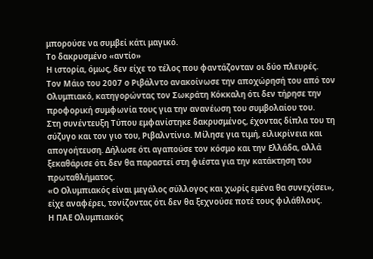μπορούσε να συμβεί κάτι μαγικό.
Το δακρυσμένο «αντίο»
Η ιστορία, όμως, δεν είχε το τέλος που φαντάζονταν οι δύο πλευρές.
Τον Μάιο του 2007 ο Ριβάλντο ανακοίνωσε την αποχώρησή του από τον Ολυμπιακό, κατηγορώντας τον Σωκράτη Κόκκαλη ότι δεν τήρησε την προφορική συμφωνία τους για την ανανέωση του συμβολαίου του.
Στη συνέντευξη Τύπου εμφανίστηκε δακρυσμένος, έχοντας δίπλα του τη σύζυγο και τον γιο του, Ριβαλντίνιο. Μίλησε για τιμή, ειλικρίνεια και απογοήτευση. Δήλωσε ότι αγαπούσε τον κόσμο και την Ελλάδα, αλλά ξεκαθάρισε ότι δεν θα παραστεί στη φιέστα για την κατάκτηση του πρωταθλήματος.
«Ο Ολυμπιακός είναι μεγάλος σύλλογος και χωρίς εμένα θα συνεχίσει», είχε αναφέρει, τονίζοντας ότι δεν θα ξεχνούσε ποτέ τους φιλάθλους.
Η ΠΑΕ Ολυμπιακός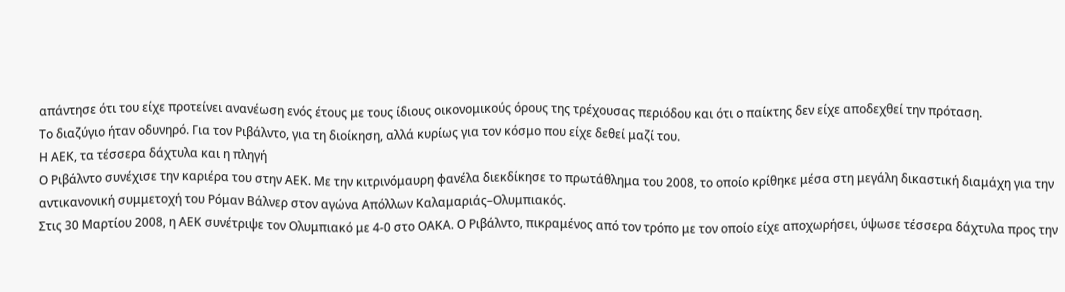απάντησε ότι του είχε προτείνει ανανέωση ενός έτους με τους ίδιους οικονομικούς όρους της τρέχουσας περιόδου και ότι ο παίκτης δεν είχε αποδεχθεί την πρόταση.
Το διαζύγιο ήταν οδυνηρό. Για τον Ριβάλντο, για τη διοίκηση, αλλά κυρίως για τον κόσμο που είχε δεθεί μαζί του.
Η ΑΕΚ, τα τέσσερα δάχτυλα και η πληγή
Ο Ριβάλντο συνέχισε την καριέρα του στην ΑΕΚ. Με την κιτρινόμαυρη φανέλα διεκδίκησε το πρωτάθλημα του 2008, το οποίο κρίθηκε μέσα στη μεγάλη δικαστική διαμάχη για την αντικανονική συμμετοχή του Ρόμαν Βάλνερ στον αγώνα Απόλλων Καλαμαριάς–Ολυμπιακός.
Στις 30 Μαρτίου 2008, η ΑΕΚ συνέτριψε τον Ολυμπιακό με 4-0 στο ΟΑΚΑ. Ο Ριβάλντο, πικραμένος από τον τρόπο με τον οποίο είχε αποχωρήσει, ύψωσε τέσσερα δάχτυλα προς την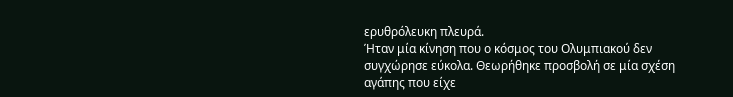ερυθρόλευκη πλευρά.
Ήταν μία κίνηση που ο κόσμος του Ολυμπιακού δεν συγχώρησε εύκολα. Θεωρήθηκε προσβολή σε μία σχέση αγάπης που είχε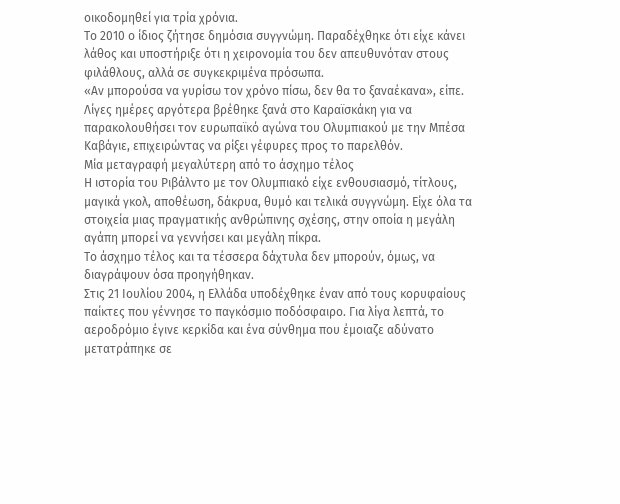οικοδομηθεί για τρία χρόνια.
Το 2010 ο ίδιος ζήτησε δημόσια συγγνώμη. Παραδέχθηκε ότι είχε κάνει λάθος και υποστήριξε ότι η χειρονομία του δεν απευθυνόταν στους φιλάθλους, αλλά σε συγκεκριμένα πρόσωπα.
«Αν μπορούσα να γυρίσω τον χρόνο πίσω, δεν θα το ξαναέκανα», είπε. Λίγες ημέρες αργότερα βρέθηκε ξανά στο Καραϊσκάκη για να παρακολουθήσει τον ευρωπαϊκό αγώνα του Ολυμπιακού με την Μπέσα Καβάγιε, επιχειρώντας να ρίξει γέφυρες προς το παρελθόν.
Μία μεταγραφή μεγαλύτερη από το άσχημο τέλος
Η ιστορία του Ριβάλντο με τον Ολυμπιακό είχε ενθουσιασμό, τίτλους, μαγικά γκολ, αποθέωση, δάκρυα, θυμό και τελικά συγγνώμη. Είχε όλα τα στοιχεία μιας πραγματικής ανθρώπινης σχέσης, στην οποία η μεγάλη αγάπη μπορεί να γεννήσει και μεγάλη πίκρα.
Το άσχημο τέλος και τα τέσσερα δάχτυλα δεν μπορούν, όμως, να διαγράψουν όσα προηγήθηκαν.
Στις 21 Ιουλίου 2004, η Ελλάδα υποδέχθηκε έναν από τους κορυφαίους παίκτες που γέννησε το παγκόσμιο ποδόσφαιρο. Για λίγα λεπτά, το αεροδρόμιο έγινε κερκίδα και ένα σύνθημα που έμοιαζε αδύνατο μετατράπηκε σε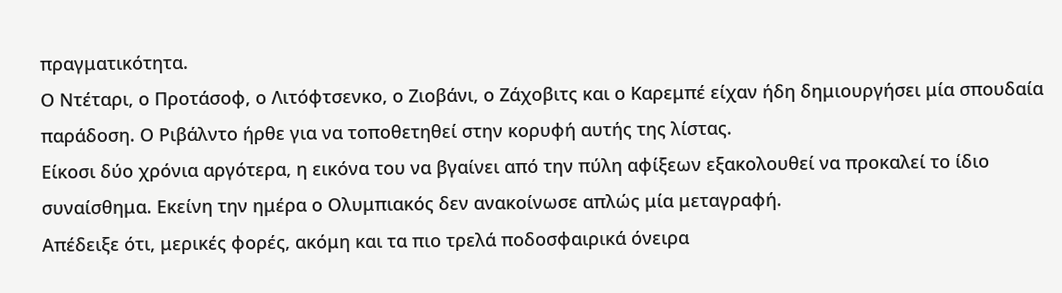πραγματικότητα.
Ο Ντέταρι, ο Προτάσοφ, ο Λιτόφτσενκο, ο Ζιοβάνι, ο Ζάχοβιτς και ο Καρεμπέ είχαν ήδη δημιουργήσει μία σπουδαία παράδοση. Ο Ριβάλντο ήρθε για να τοποθετηθεί στην κορυφή αυτής της λίστας.
Είκοσι δύο χρόνια αργότερα, η εικόνα του να βγαίνει από την πύλη αφίξεων εξακολουθεί να προκαλεί το ίδιο συναίσθημα. Εκείνη την ημέρα ο Ολυμπιακός δεν ανακοίνωσε απλώς μία μεταγραφή.
Απέδειξε ότι, μερικές φορές, ακόμη και τα πιο τρελά ποδοσφαιρικά όνειρα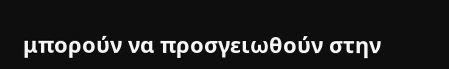μπορούν να προσγειωθούν στην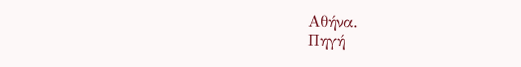Αθήνα.
Πηγή